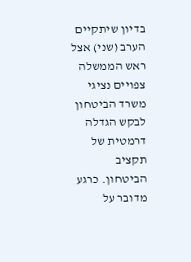בדיון שיתקיים הערב (שני) אצל ראש הממשלה צפויים נציגי משרד הביטחון לבקש הגדלה דרמטית של תקציב הביטחון. כרגע מדובר על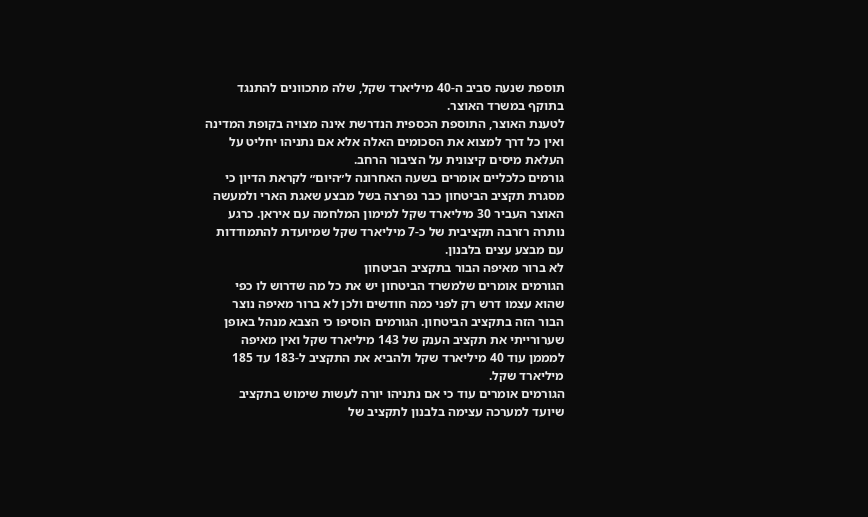תוספת שנעה סביב ה-40 מיליארד שקל, שלה מתכוונים להתנגד בתוקף במשרד האוצר.
לטענת האוצר, התוספת הכספית הנדרשת אינה מצויה בקופת המדינה ואין כל דרך למצוא את הסכומים האלה אלא אם נתניהו יחליט על העלאת מיסים קיצונית על הציבור הרחב.
גורמים כלכליים אומרים בשעה האחרונה ל״היום״ לקראת הדיון כי מסגרת תקציב הביטחון כבר נפרצה בשל מבצע שאגת הארי ולמעשה האוצר העביר 30 מיליארד שקל למימון המלחמה עם איראן. כרגע נותרה רזרבה תקציבית של כ-7 מיליארד שקל שמיועדת להתמודדות עם מבצע עצים בלבנון.
לא ברור מאיפה הבור בתקציב הביטחון
הגורמים אומרים שלמשרד הביטחון יש את כל מה שדרוש לו כפי שהוא עצמו דרש רק לפני כמה חודשים ולכן לא ברור מאיפה נוצר הבור הזה בתקציב הביטחון. הגורמים הוסיפו כי הצבא מנהל באופן שערורייתי את תקציב הענק של 143 מיליארד שקל ואין מאיפה למממן עוד 40 מיליארד שקל ולהביא את התקציב ל-183 עד 185 מיליארד שקל.
הגורמים אומרים עוד כי אם נתניהו יורה לעשות שימוש בתקציב שיועד למערכה עצימה בלבנון לתקציב של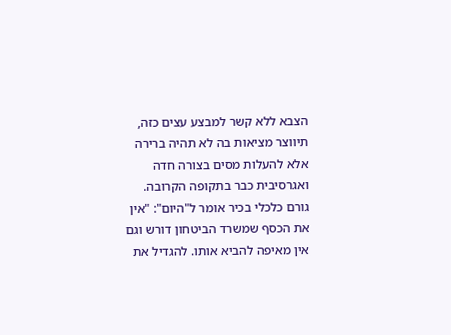הצבא ללא קשר למבצע עצים כזה, תיווצר מציאות בה לא תהיה ברירה אלא להעלות מסים בצורה חדה ואגרסיבית כבר בתקופה הקרובה.
גורם כלכלי בכיר אומר ל"היום": "אין את הכסף שמשרד הביטחון דורש וגם אין מאיפה להביא אותו. להגדיל את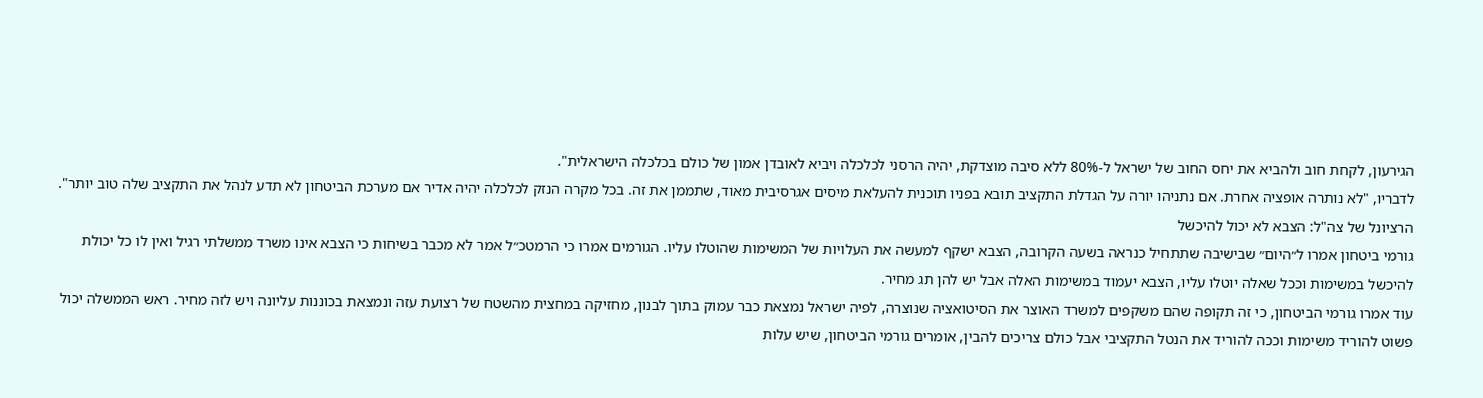הגירעון, לקחת חוב ולהביא את יחס החוב של ישראל ל-80% ללא סיבה מוצדקת, יהיה הרסני לכלכלה ויביא לאובדן אמון של כולם בכלכלה הישראלית".
לדבריו, "לא נותרה אופציה אחרת. אם נתניהו יורה על הגדלת התקציב תובא בפניו תוכנית להעלאת מיסים אגרסיבית מאוד, שתממן את זה. בכל מקרה הנזק לכלכלה יהיה אדיר אם מערכת הביטחון לא תדע לנהל את התקציב שלה טוב יותר".
הרציונל של צה"ל: הצבא לא יכול להיכשל
גורמי ביטחון אמרו ל״היום״ שבישיבה שתתחיל כנראה בשעה הקרובה, הצבא ישקף למעשה את העלויות של המשימות שהוטלו עליו. הגורמים אמרו כי הרמטכ״ל אמר לא מכבר בשיחות כי הצבא אינו משרד ממשלתי רגיל ואין לו כל יכולת להיכשל במשימות וככל שאלה יוטלו עליו, הצבא יעמוד במשימות האלה אבל יש להן תג מחיר.
עוד אמרו גורמי הביטחון, כי זה תקופה שהם משקפים למשרד האוצר את הסיטואציה שנוצרה, לפיה ישראל נמצאת כבר עמוק בתוך לבנון, מחזיקה במחצית מהשטח של רצועת עזה ונמצאת בכוננות עליונה ויש לזה מחיר. ראש הממשלה יכול פשוט להוריד משימות וככה להוריד את הנטל התקציבי אבל כולם צריכים להבין, אומרים גורמי הביטחון, שיש עלות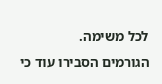לכל משימה.
הגורמים הסבירו עוד כי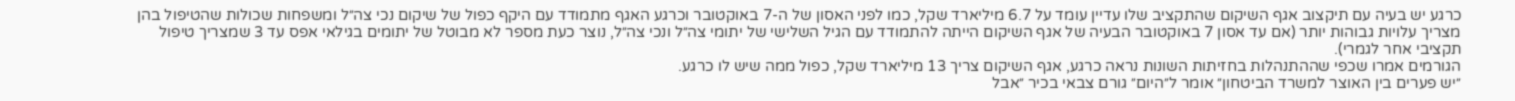כרגע יש בעיה עם תיקצוב אגף השיקום שהתקציב שלו עדיין עומד על 6.7 מיליארד שקל, כמו לפני האסון של ה-7 באוקטובר וכרגע האגף מתמודד עם היקף כפול של שיקום נכי צה״ל ומשפחות שכולות שהטיפול בהן מצריך עלויות גבוהות יותר (אם עד אסון 7 באוקטובר הבעיה של אגף השיקום הייתה להתמודד עם הגיל השלישי של יתומי צה״ל ונכי צה״ל, נוצר כעת מספר לא מבוטל של יתומים בגילאי אפס עד 3 שמצריך טיפול תקציבי אחר לגמרי).
הגורמים אמרו שכפי שההתנהלות בחזיתות השונות נראה כרגע, אגף השיקום צריך 13 מיליארד שקל, כפול ממה שיש לו כרגע.
״יש פערים בין האוצר למשרד הביטחון״ אומר ל״היום״ גורם צבאי בכיר ״אבל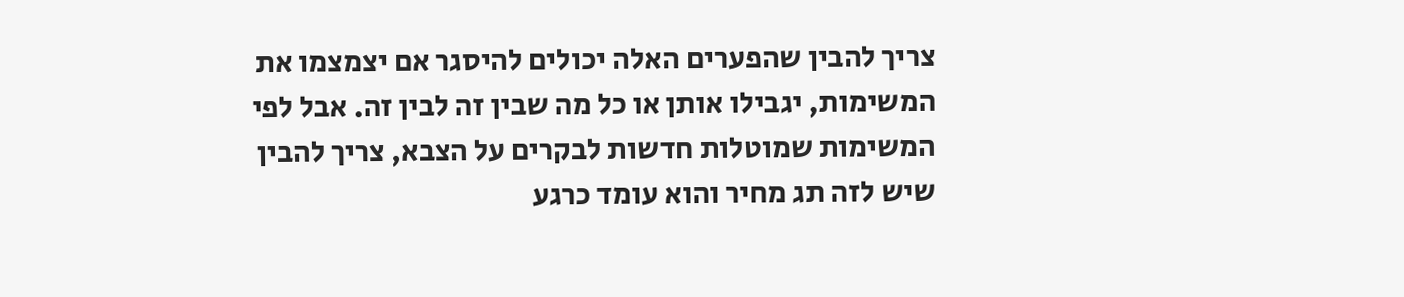צריך להבין שהפערים האלה יכולים להיסגר אם יצמצמו את המשימות, יגבילו אותן או כל מה שבין זה לבין זה. אבל לפי המשימות שמוטלות חדשות לבקרים על הצבא, צריך להבין שיש לזה תג מחיר והוא עומד כרגע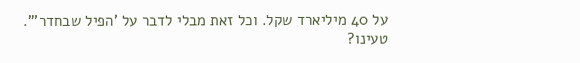על 40 מיליארד שקל. וכל זאת מבלי לדבר על 'הפיל שבחדר'".
טעינו?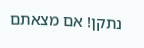נתקן! אם מצאתם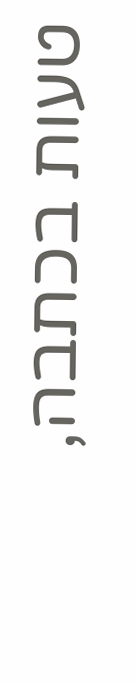טעות בכתבה,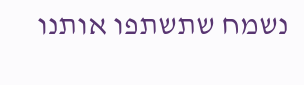נשמח שתשתפו אותנו